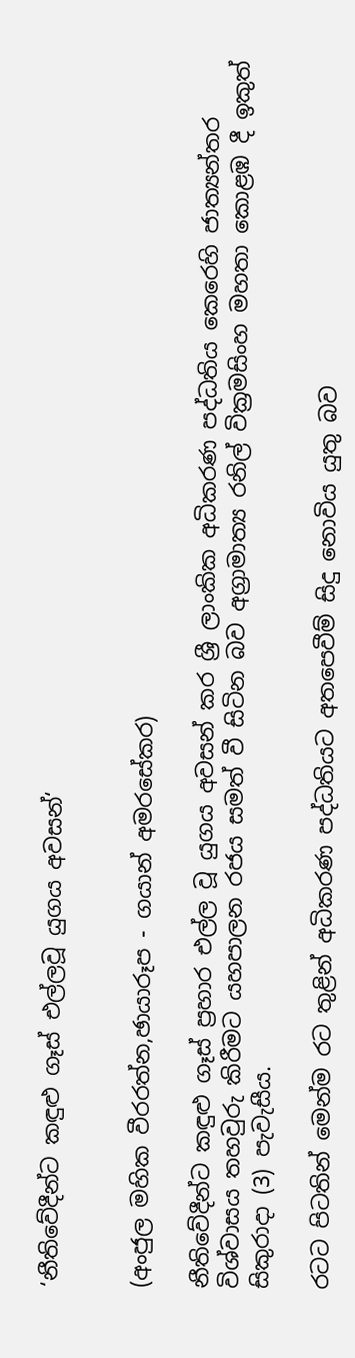‘නීතිවේදීන්ට කඳුළු ගෑස් එල්ලවූ යුගය අවසන්‘


(අංජුල මහික වීරරත්න,ඡායාරූප - ගයාන් අමරසේකර)

නීතිවේදීන්ට කඳුළු ගෑස් ප්‍රහාර එල්ල වූ යුගය අවසන් කර ශ්‍රී ලාංකික අධිකරණ පද්ධතිය කෙරෙහි ජාත්‍යන්තර විශ්වාසය තහවුරු කිරීමට යහපාලන රජය සමත් වී සිටින බව අග්‍රාමාත්‍ය රනිල් වික්‍රමසිංහ මහතා කොළඹ දී ඉකුත් සිකුරාදා (3) පැවැසීය.

රටට පිටතින් මෙන්ම රට තුළින් අධිකරණ පද්ධතියට අතපෙවීම් සිදු නොවිය යුතු බව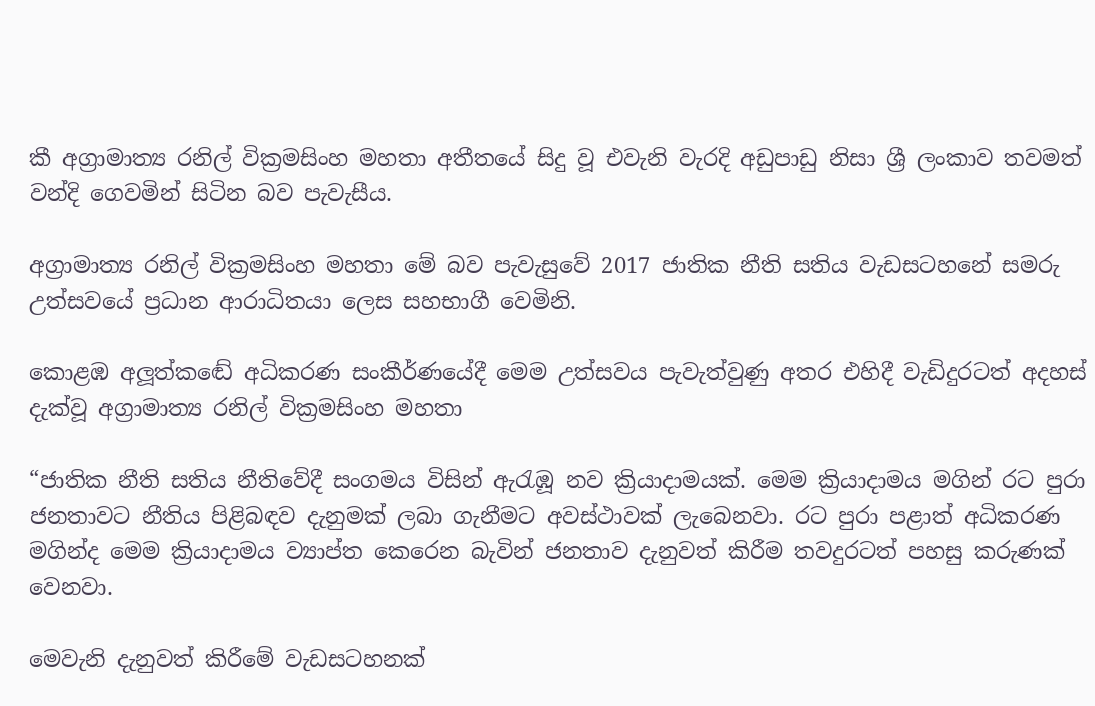කී අග්‍රාමාත්‍ය රනිල් වික්‍රමසිංහ මහතා අතීතයේ සිදු වූ එවැනි වැරදි අඩුපාඩු නිසා ශ්‍රී ලංකාව තවමත් වන්දි ගෙවමින් සිටින බව පැවැසීය.

අග්‍රාමාත්‍ය රනිල් වික්‍රමසිංහ මහතා මේ බව පැවැසුවේ 2017 ජාතික නීති සතිය වැඩසටහනේ සමරු උත්සවයේ ප්‍රධාන ආරාධිතයා ලෙස සහභාගී වෙමිනි.

කොළඹ අලූත්කඬේ අධිකරණ සංකීර්ණයේදී මෙම උත්සවය පැවැත්වුණු අතර එහිදී වැඩිදුරටත් අදහස් දැක්වූ අග්‍රාමාත්‍ය රනිල් වික්‍රමසිංහ මහතා

“ජාතික නීති සතිය නීතිවේදී සංගමය විසින් ඇරැඹූ නව ක්‍රියාදාමයක්. මෙම ක්‍රියාදාමය මගින් රට පුරා ජනතාවට නීතිය පිළිබඳව දැනුමක් ලබා ගැනීමට අවස්ථාවක් ලැබෙනවා. රට පුරා පළාත් අධිකරණ මගින්ද මෙම ක්‍රියාදාමය ව්‍යාප්ත කෙරෙන බැවින් ජනතාව දැනුවත් කිරීම තවදුරටත් පහසු කරුණක් වෙනවා.

මෙවැනි දැනුවත් කිරීමේ වැඩසටහනක්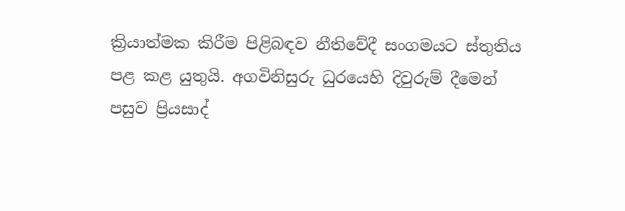ක්‍රියාත්මක කිරීම පිළිබඳව නීතිවේදී සංගමයට ස්තුතිය පළ කළ යුතුයි. අගවිනිසුරු ධුරයෙහි දිවුරුම් දීමෙන් පසුව ප්‍රියසාද්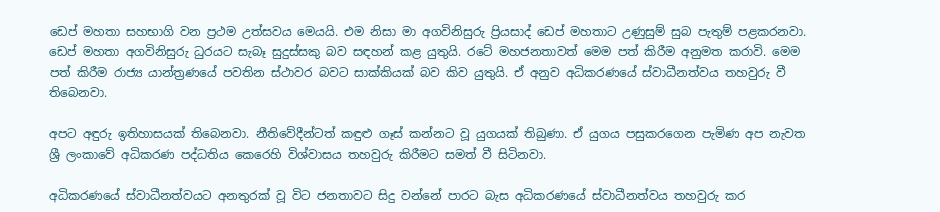ඩෙප් මහතා සහභාගි වන ප්‍රථම උත්සවය මෙයයි. එම නිසා මා අගවිනිසුරු ප්‍රියසාද් ඩෙප් මහතාට උණුසුම් සුබ පැතුම් පළකරනවා. ඩෙප් මහතා අගවිනිසුරු ධුරයට සැබෑ සුදුස්සකු බව සඳහන් කළ යුතුයි. රටේ මහජනතාවත් මෙම පත් කිරීම අනුමත කරාවි. මෙම පත් කිරීම රාජ්‍ය යාන්ත්‍රණයේ පවතින ස්ථාවර බවට සාක්කියක් බව කිව යුතුයි. ඒ අනුව අධිකරණයේ ස්වාධීනත්වය තහවුරු වී තිබෙනවා.

අපට අඳුරු ඉතිහාසයක් තිබෙනවා. නීතිවේදීන්ටත් කඳුළු ගෑස් කන්නට වූ යුගයක් තිබුණා. ඒ යුගය පසුකරගෙන පැමිණ අප නැවත ශ්‍රී ලංකාවේ අධිකරණ පද්ධතිය කෙරෙහි විශ්වාසය තහවුරු කිරීමට සමත් වී සිටිනවා.

අධිකරණයේ ස්වාධීනත්වයට අනතුරක් වූ විට ජනතාවට සිදු වන්නේ පාරට බැස අධිකරණයේ ස්වාධීනත්වය තහවුරු කර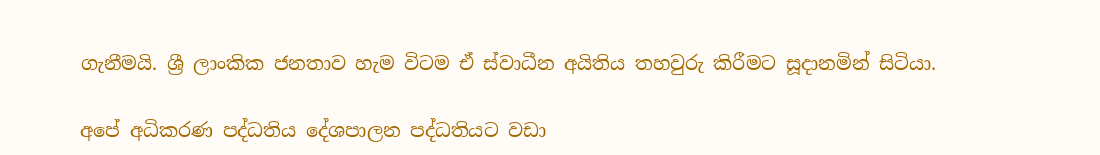ගැනීමයි. ශ්‍රී ලාංකික ජනතාව හැම විටම ඒ ස්වාධීන අයිතිය තහවුරු කිරීමට සූදානමින් සිටියා.

අපේ අධිකරණ පද්ධතිය දේශපාලන පද්ධතියට වඩා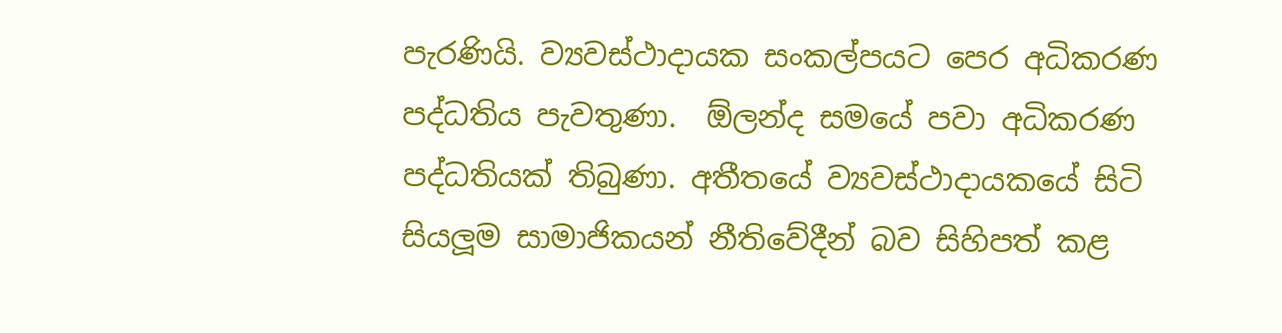පැරණියි. ව්‍යවස්ථාදායක සංකල්පයට පෙර අධිකරණ පද්ධතිය පැවතුණා.  ඕලන්ද සමයේ පවා අධිකරණ පද්ධතියක් තිබුණා. අතීතයේ ව්‍යවස්ථාදායකයේ සිටි සියලූම සාමාජිකයන් නීතිවේදීන් බව සිහිපත් කළ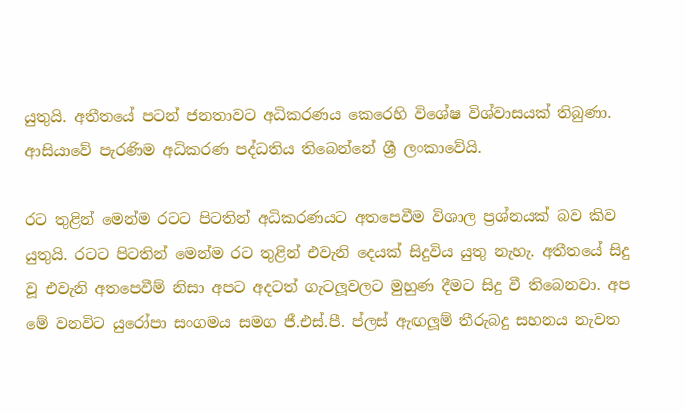යුතුයි. අතීතයේ පටන් ජනතාවට අධිකරණය කෙරෙහි විශේෂ විශ්වාසයක් තිබුණා. ආසියාවේ පැරණිම අධිකරණ පද්ධතිය තිබෙන්නේ ශ්‍රී ලංකාවේයි.

රට තුළින් මෙන්ම රටට පිටතින් අධිකරණයට අතපෙවීම විශාල ප්‍රශ්නයක් බව කිව යුතුයි. රටට පිටතින් මෙන්ම රට තුළින් එවැනි දෙයක් සිදුවිය යුතු නැහැ. අතීතයේ සිදු වූ එවැනි අතපෙවීම් නිසා අපට අදටත් ගැටලූවලට මුහුණ දීමට සිදු වී තිබෙනවා. අප මේ වනවිට යුරෝපා සංගමය සමග ජී.එස්.පී. ප්ලස් ඇඟලූම් තීරුබදු සහනය නැවත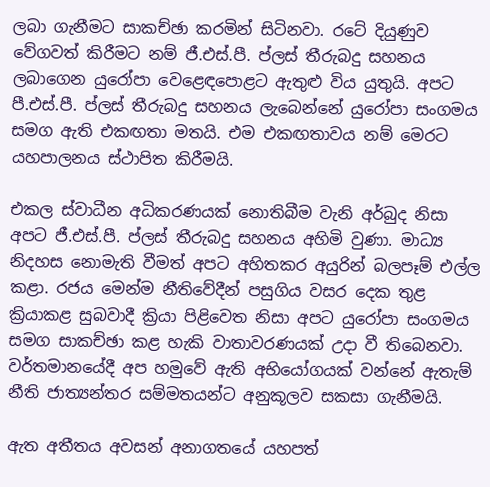ලබා ගැනීමට සාකච්ඡා කරමින් සිටිනවා. රටේ දියුණුව වේගවත් කිරීමට නම් ජී.එස්.පී. ප්ලස් තීරුබදු සහනය ලබාගෙන යුරෝපා වෙළෙඳපොළට ඇතුළු විය යුතුයි. අපට පී.එස්.පී. ප්ලස් තීරුබදු සහනය ලැබෙන්නේ යුරෝපා සංගමය සමග ඇති එකඟතා මතයි. එම එකඟතාවය නම් මෙරට යහපාලනය ස්ථාපිත කිරීමයි.

එකල ස්වාධීන අධිකරණයක් නොතිබීම වැනි අර්බුද නිසා අපට ජී.එස්.පී. ප්ලස් තීරුබදු සහනය අහිමි වුණා. මාධ්‍ය නිදහස නොමැති වීමත් අපට අහිතකර අයුරින් බලපෑම් එල්ල කළා. රජය මෙන්ම නීතිවේදීන් පසුගිය වසර දෙක තුළ ක්‍රියාකළ සුබවාදී ක්‍රියා පිළිවෙත නිසා අපට යුරෝපා සංගමය සමග සාකච්ඡා කළ හැකි වාතාවරණයක් උදා වී තිබෙනවා. වර්තමානයේදී අප හමුවේ ඇති අභියෝගයක් වන්නේ ඇතැම් නීති ජාත්‍යන්තර සම්මතයන්ට අනුකූලව සකසා ගැනීමයි.

ඇත අතීතය අවසන් අනාගතයේ යහපත්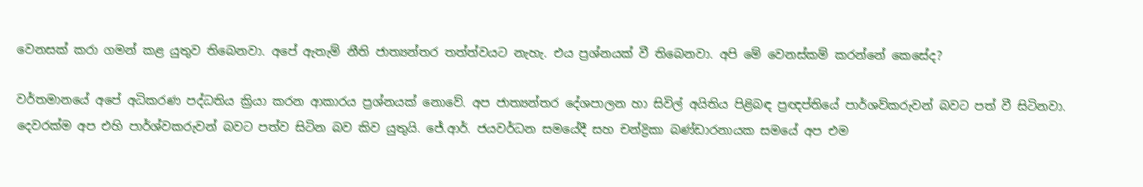වෙනසක් කරා ගමන් කළ යුතුව තිබෙනවා. අපේ ඇතැම් නීති ජාත්‍යන්තර තත්ත්වයට නැහැ. එය ප්‍රශ්නයක් වී තිබෙනවා. අපි මේ වෙනස්කම් කරන්නේ කෙසේද?

වර්තමානයේ අපේ අධිකරණ පද්ධතිය ක්‍රියා කරන ආකාරය ප්‍රශ්නයක් නොවේ. අප ජාත්‍යන්තර දේශපාලන හා සිවිල් අයිතිය පිළිබඳ ප්‍රඥප්තියේ පාර්ශව්කරුවන් බවට පත් වී සිටිනවා. දෙවරක්ම අප එහි පාර්ශ්වකරුවන් බවට පත්ව සිටින බව කිව යුතුයි. ජේ.ආර්. ජයවර්ධන සමයේදී සහ චන්ද්‍රිකා බණ්ඩාරනායක සමයේ අප එම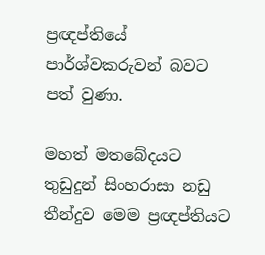ප්‍රඥප්තියේ පාර්ශ්වකරුවන් බවට පත් වුණා.

මහත් මතබේදයට තුඩුදුන් සිංහරාසා නඩු තීන්දුව මෙම ප්‍රඥප්තියට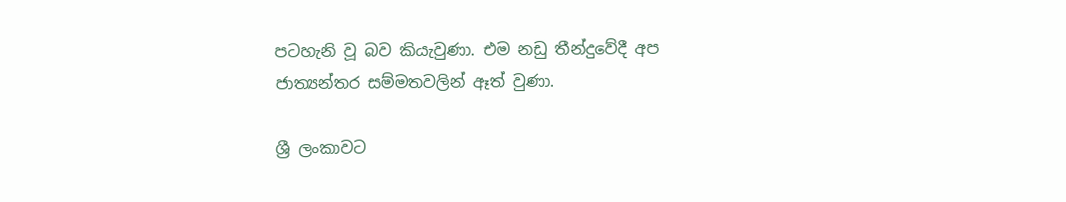පටහැනි වූ බව කියැවුණා. එම නඩු තීන්දුවේදී අප ජාත්‍යන්තර සම්මතවලින් ඈත් වුණා.

ශ්‍රී ලංකාවට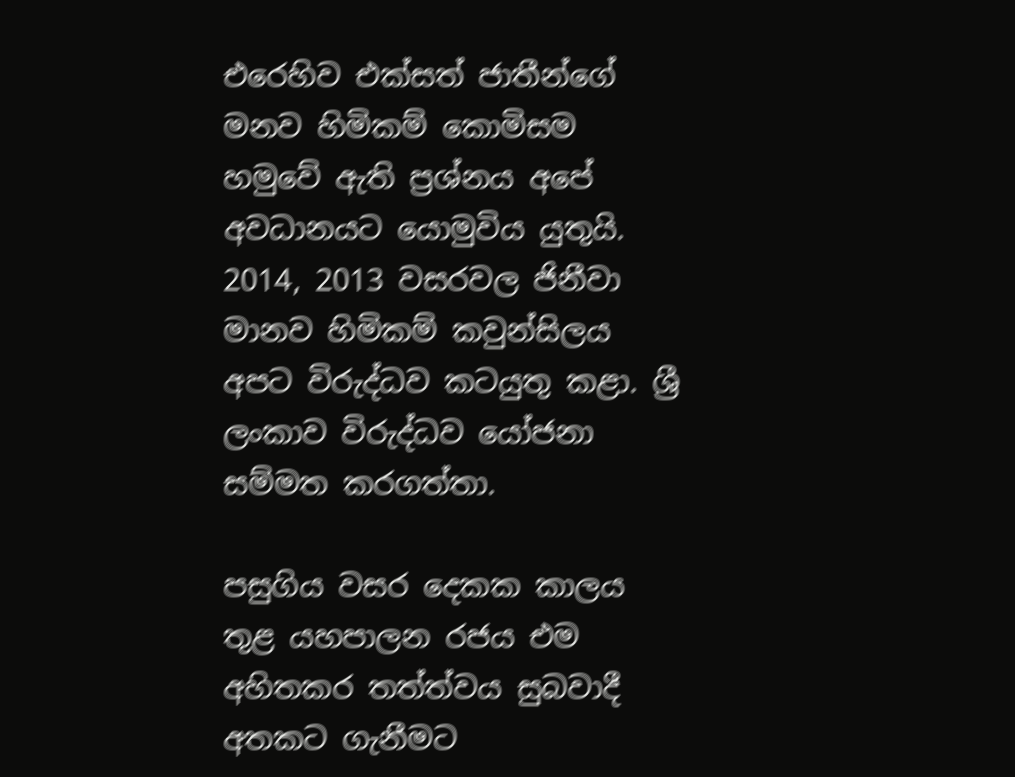එරෙහිව එක්සත් ජාතීන්ගේ මනව හිමිකම් කොමිසම හමුවේ ඇති ප්‍රශ්නය අපේ අවධානයට යොමුවිය යුතුයි. 2014, 2013 වසරවල ජිනීවා මානව හිමිකම් කවුන්සිලය අපට විරුද්ධව කටයුතු කළා. ශ්‍රී ලංකාව විරුද්ධව යෝජනා සම්මත කරගත්තා.

පසුගිය වසර දෙකක කාලය තුළ යහපාලන රජය එම අහිතකර තත්ත්වය සුබවාදී අතකට ගැනීමට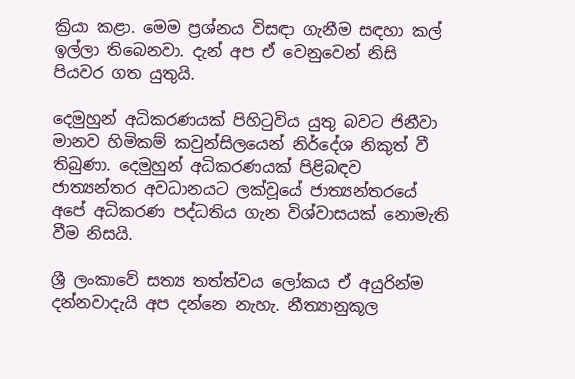ක්‍රියා කළා. මෙම ප්‍රශ්නය විසඳා ගැනීම සඳහා කල් ඉල්ලා තිබෙනවා. දැන් අප ඒ වෙනුවෙන් නිසි පියවර ගත යුතුයි.

දෙමුහුන් අධිකරණයක් පිහිටුවිය යුතු බවට ජිනීවා මානව හිමිකම් කවුන්සිලයෙන් නිර්දේශ නිකුත් වී තිබුණා. දෙමුහුන් අධිකරණයක් පිළිබඳව ජාත්‍යන්තර අවධානයට ලක්වූයේ ජාත්‍යන්තරයේ අපේ අධිකරණ පද්ධතිය ගැන විශ්වාසයක් නොමැති වීම නිසයි.

ශ්‍රී ලංකාවේ සත්‍ය තත්ත්වය ලෝකය ඒ අයුරින්ම දන්නවාදැයි අප දන්නෙ නැහැ. නීත්‍යානුකූල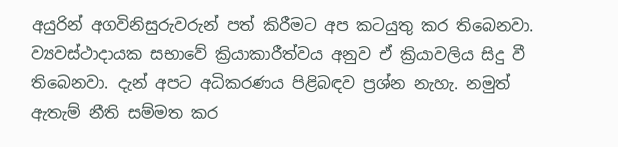අයුරින් අගවිනිසුරුවරුන් පත් කිරීමට අප කටයුතු කර තිබෙනවා. ව්‍යවස්ථාදායක සභාවේ ක්‍රියාකාරීත්වය අනුව ඒ ක්‍රියාවලිය සිදු වී තිබෙනවා. දැන් අපට අධිකරණය පිළිබඳව ප්‍රශ්න නැහැ. නමුත් ඇතැම් නීති සම්මත කර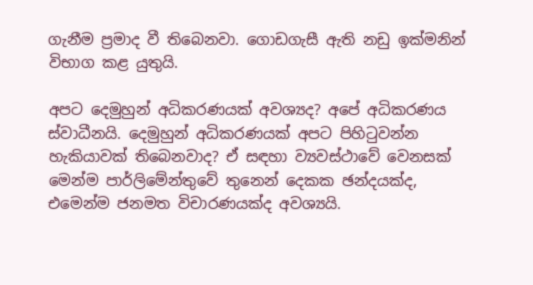ගැනීම ප්‍රමාද වී තිබෙනවා. ගොඩගැසී ඇති නඩු ඉක්මනින් විභාග කළ යුතුයි.

අපට දෙමුහුන් අධිකරණයක් අවශ්‍යද? අපේ අධිකරණය ස්වාධීනයි. දෙමුහුන් අධිකරණයක් අපට පිහිටුවන්න හැකියාවක් තිබෙනවාද? ඒ සඳහා ව්‍යවස්ථාවේ වෙනසක් මෙන්ම පාර්ලිමේන්තුවේ තුනෙන් දෙකක ඡන්දයක්ද, එමෙන්ම ජනමත විචාරණයක්ද අවශ්‍යයි.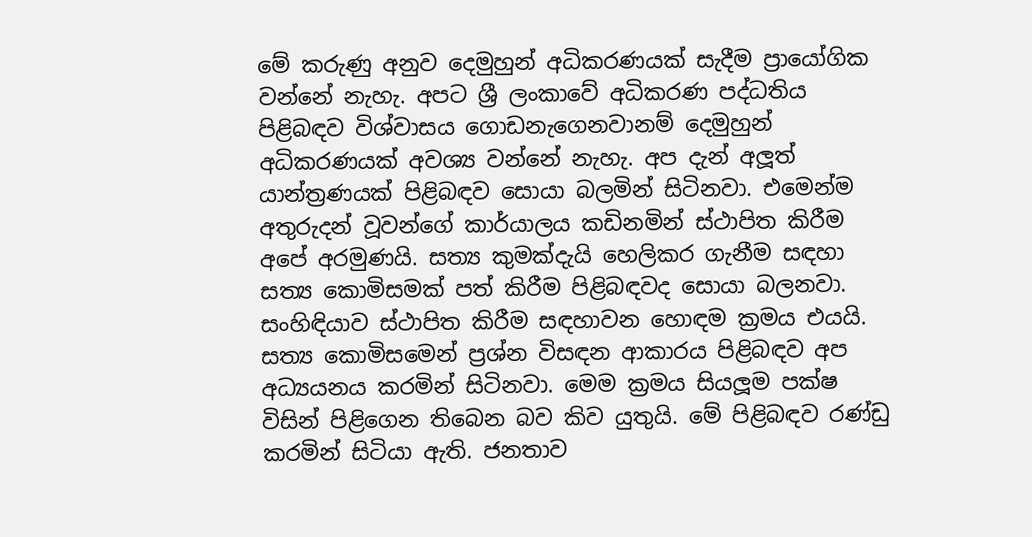මේ කරුණු අනුව දෙමුහුන් අධිකරණයක් සැදීම ප්‍රායෝගික වන්නේ නැහැ. අපට ශ්‍රී ලංකාවේ අධිකරණ පද්ධතිය පිළිබඳව විශ්වාසය ගොඩනැගෙනවානම් දෙමුහුන් අධිකරණයක් අවශ්‍ය වන්නේ නැහැ. අප දැන් අලූත් යාන්ත්‍රණයක් පිළිබඳව සොයා බලමින් සිටිනවා. එමෙන්ම අතුරුදන් වූවන්ගේ කාර්යාලය කඩිනමින් ස්ථාපිත කිරීම අපේ අරමුණයි. සත්‍ය කුමක්දැයි හෙලිකර ගැනීම සඳහා සත්‍ය කොමිසමක් පත් කිරීම පිළිබඳවද සොයා බලනවා. සංහිඳියාව ස්ථාපිත කිරීම සඳහාවන හොඳම ක්‍රමය එයයි. සත්‍ය කොමිසමෙන් ප්‍රශ්න විසඳන ආකාරය පිළිබඳව අප අධ්‍යයනය කරමින් සිටිනවා. මෙම ක්‍රමය සියලූම පක්ෂ විසින් පිළිගෙන තිබෙන බව කිව යුතුයි. මේ පිළිබඳව රණ්ඩු කරමින් සිටියා ඇති. ජනතාව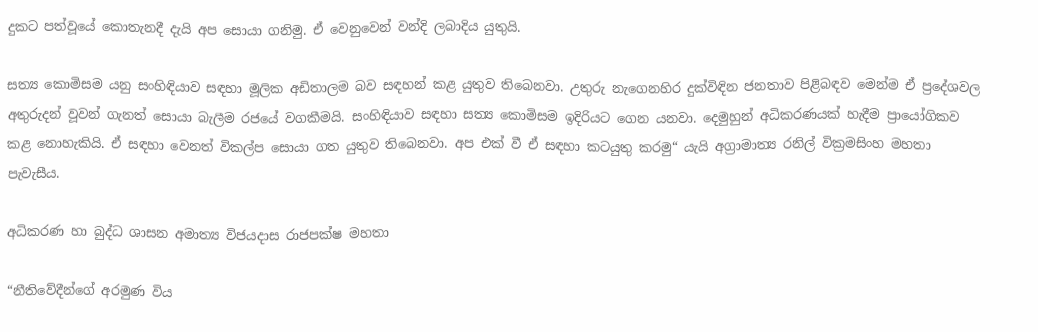දුකට පත්වූයේ කොතැනදී දැයි අප සොයා ගනිමු. ඒ වෙනුවෙන් වන්දි ලබාදිය යුතුයි.

සත්‍ය කොමිසම යනු සංහිඳියාව සඳහා මූලික අඩිතාලම බව සඳහන් කළ යුතුව තිබෙනවා. උතුරු නැගෙනහිර දුක්විඳින ජනතාව පිළිබඳව මෙන්ම ඒ ප්‍රදේශවල අතුරුදන් වූවන් ගැනත් සොයා බැලීම රජයේ වගකීමයි. සංහිඳියාව සඳහා සත්‍ය කොමිසම ඉදිරියට ගෙන යනවා. දෙමුහුන් අධිකරණයක් හැදීම ප්‍රායෝගිකව කළ නොහැකියි. ඒ සඳහා වෙනත් විකල්ප සොයා ගත යුතුව තිබෙනවා. අප එක් වී ඒ සඳහා කටයුතු කරමු“ යැයි අග්‍රාමාත්‍ය රනිල් වික්‍රමසිංහ මහතා පැවැසීය.

අධිකරණ හා බුද්ධ ශාසන අමාත්‍ය විජයදාස රාජපක්ෂ මහතා

“නීතිවේදීන්ගේ අරමුණ විය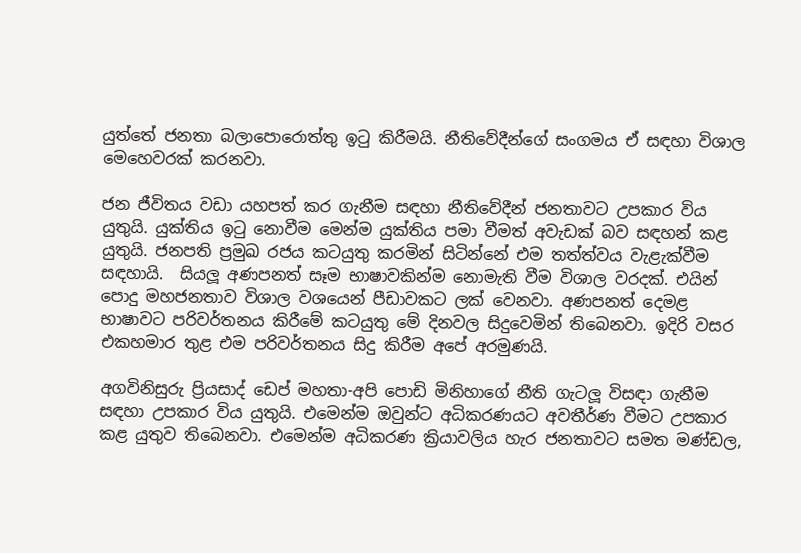යුත්තේ ජනතා බලාපොරොත්තු ඉටු කිරීමයි. නීතිවේදීන්ගේ සංගමය ඒ සඳහා විශාල මෙහෙවරක් කරනවා.

ජන ජීවිතය වඩා යහපත් කර ගැනීම සඳහා නීතිවේදීන් ජනතාවට උපකාර විය යුතුයි. යුක්තිය ඉටු නොවීම මෙන්ම යුක්තිය පමා වීමත් අවැඩක් බව සඳහන් කළ යුතුයි. ජනපති ප්‍රමුඛ රජය කටයුතු කරමින් සිටින්නේ එම තත්ත්වය වැළැක්වීම සඳහායි.  සියලූ අණපනත් සෑම භාෂාවකින්ම නොමැති වීම විශාල වරදක්. එයින් පොදු මහජනතාව විශාල වශයෙන් පීඩාවකට ලක් වෙනවා. අණපනත් දෙමළ භාෂාවට පරිවර්තනය කිරීමේ කටයුතු මේ දිනවල සිදුවෙමින් තිබෙනවා. ඉදිරි වසර එකහමාර තුළ එම පරිවර්තනය සිදු කිරීම අපේ අරමුණයි.

අගවිනිසුරු ප්‍රියසාද් ඩෙප් මහතා-අපි පොඩි මිනිහාගේ නීති ගැටලූ විසඳා ගැනීම සඳහා උපකාර විය යුතුයි. එමෙන්ම ඔවුන්ට අධිකරණයට අවතීර්ණ වීමට උපකාර කළ යුතුව තිබෙනවා. එමෙන්ම අධිකරණ ක්‍රියාවලිය හැර ජනතාවට සමත මණ්ඩල,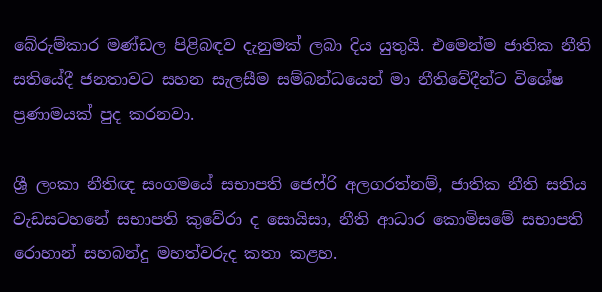බේරුම්කාර මණ්ඩල පිළිබඳව දැනුමක් ලබා දිය යුතුයි. එමෙන්ම ජාතික නීති සතියේදී ජනතාවට සහන සැලසීම සම්බන්ධයෙන් මා නීතිවේදීන්ට විශේෂ ප්‍රණාමයක් පුද කරනවා.

ශ්‍රී ලංකා නීතිඥ සංගමයේ සභාපති ජෙෆ්රි අලගරත්නම්, ජාතික නීති සතිය වැඩසටහනේ සභාපති කුවේරා ද සොයිසා, නීති ආධාර කොමිසමේ සභාපති රොහාන් සහබන්දු මහත්වරුද කතා කළහ.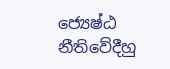ජ්‍යෙෂ්ඨ නීතිවේදීහු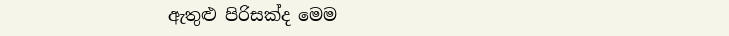ඇතුළු පිරිසක්ද මෙම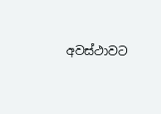අවස්ථාවට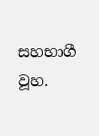සහභාගී වූහ.